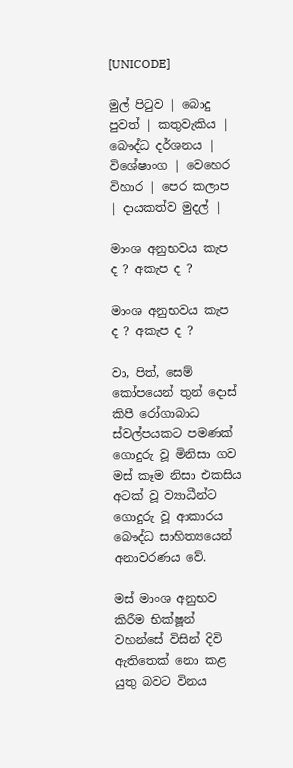[UNICODE]

මුල් පිටුව | බොදු පුවත් | කතුවැකිය | බෞද්ධ දර්ශනය | විශේෂාංග | වෙහෙර විහාර | පෙර කලාප | දායකත්ව මුදල් |

මාංශ අනුභවය කැප ද ? අකැප ද ?

මාංශ අනුභවය කැප ද ? අකැප ද ?

වා, පිත්, සෙම් කෝපයෙන් තුන් දොස් කිපී රෝගාබාධ ස්වල්පයකට පමණක් ගොදුරු වූ මිනිසා ගව මස් කෑම නිසා එකසිය අටක් වූ ව්‍යාධීන්ට ගොදුරු වූ ආකාරය බෞද්ධ සාහිත්‍යයෙන් අනාවරණය වේ.

මස් මාංශ අනුභව කිරීම භික්ෂූන් වහන්සේ විසින් දිවි ඇතිතෙක් නො කළ යුතු බවට විනය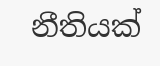නීතියක්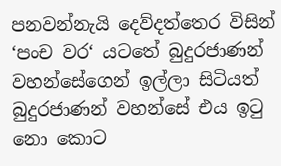පනවන්නැයි දෙව්දත්තෙර විසින් ‘පංච වර‘ යටතේ බුදුරජාණන් වහන්සේගෙන් ඉල්ලා සිටියත් බුදුරජාණන් වහන්සේ එය ඉටු නො කොට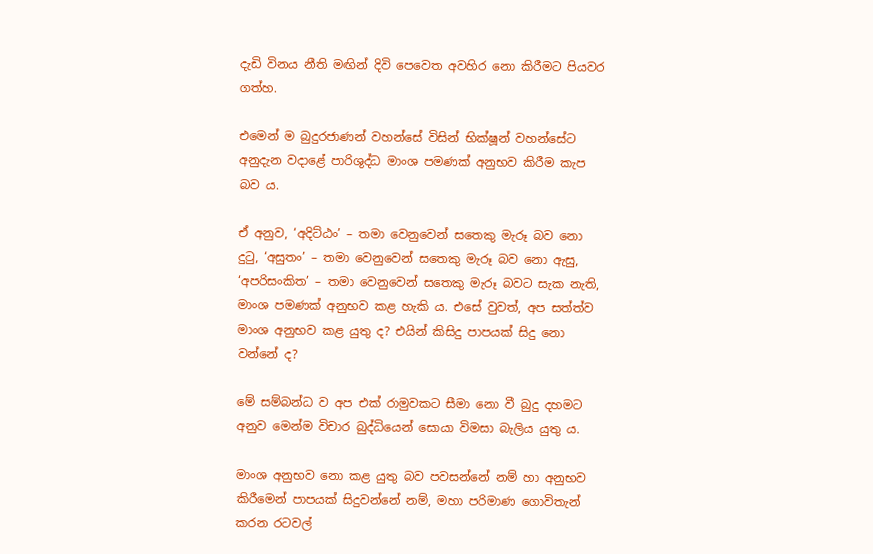දැඩි විනය නීති මඟින් දිවි පෙවෙත අවහිර නො කිරීමට පියවර ගත්හ.

එමෙන් ම බුදුරජාණන් වහන්සේ විසින් භික්ෂූන් වහන්සේට අනුදැන වදාළේ පාරිශුද්ධ මාංශ පමණක් අනුභව කිරීම කැප බව ය.

ඒ අනුව, ‘අදිට්ඨං’ – තමා වෙනුවෙන් සතෙකු මැරූ බව නො දුටු, ‘අසුතං’ – තමා වෙනුවෙන් සතෙකු මැරූ බව නො ඇසු, ‘අපරිසංකිත’ – තමා වෙනුවෙන් සතෙකු මැරූ බවට සැක නැති, මාංශ පමණක් අනුභව කළ හැකි ය. එසේ වුවත්, අප සත්ත්ව මාංශ අනුභව කළ යුතු ද? එයින් කිසිදු පාපයක් සිදු නො වන්නේ ද?

මේ සම්බන්ධ ව අප එක් රාමුවකට සීමා නො වී බුදු දහමට අනුව මෙන්ම විචාර බුද්ධියෙන් සොයා විමසා බැලිය යුතු ය.

මාංශ අනුභව නො කළ යුතු බව පවසන්නේ නම් හා අනුභව කිරීමෙන් පාපයක් සිදුවන්නේ නම්, මහා පරිමාණ ගොවිතැන් කරන රටවල්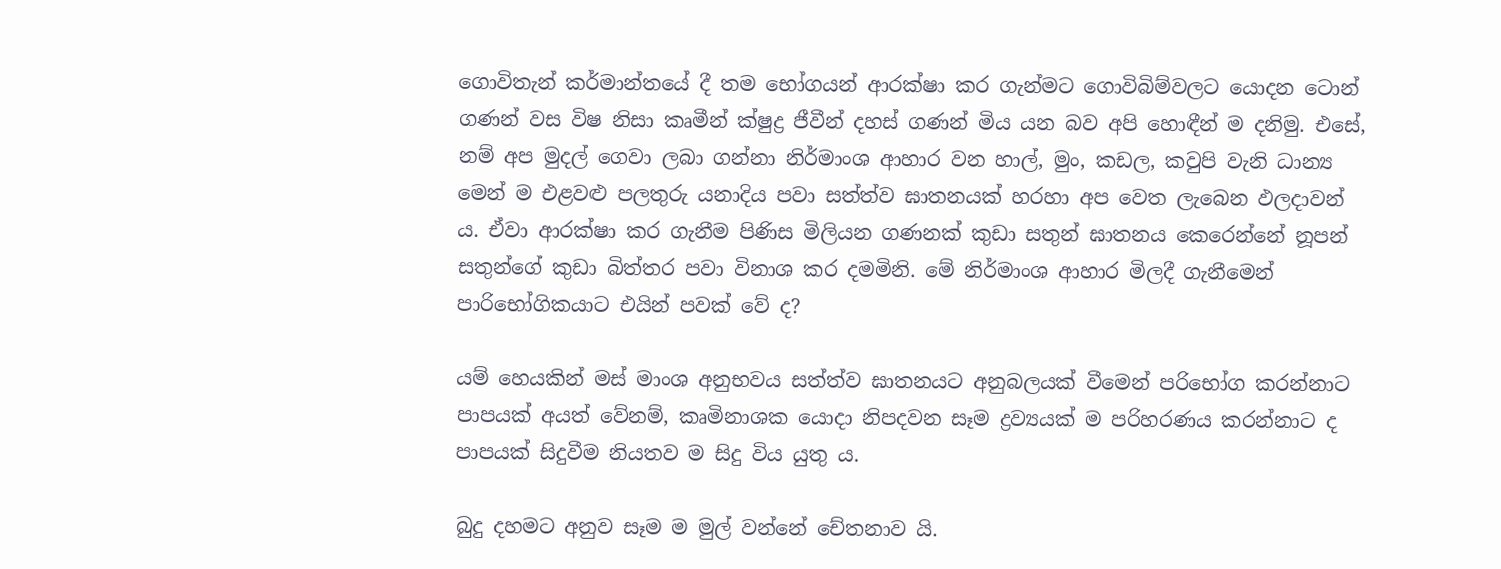ගොවිතැන් කර්මාන්තයේ දී තම භෝගයන් ආරක්ෂා කර ගැන්මට ගොවිබිම්වලට යොදන ටොන් ගණන් වස විෂ නිසා කෘමීන් ක්ෂුද්‍ර ජීවීන් දහස් ගණන් මිය යන බව අපි හොඳීන් ම දනිමු. එසේ, නම් අප මුදල් ගෙවා ලබා ගන්නා නිර්මාංශ ආහාර වන හාල්, මුං, කඩල, කවුපි වැනි ධාන්‍ය මෙන් ම එළවළු පලතුරු යනාදිය පවා සත්ත්ව ඝාතනයක් හරහා අප වෙත ලැබෙන ඵලදාවන් ය. ඒවා ආරක්ෂා කර ගැනීම පිණිස මිලියන ගණනක් කුඩා සතුන් ඝාතනය කෙරෙන්නේ නූපන් සතුන්ගේ කුඩා බිත්තර පවා විනාශ කර දමමිනි. මේ නිර්මාංශ ආහාර මිලදී ගැනීමෙන් පාරිභෝගිකයාට එයින් පවක් වේ ද?

යම් හෙයකින් මස් මාංශ අනුභවය සත්ත්ව ඝාතනයට අනුබලයක් වීමෙන් පරිභෝග කරන්නාට පාපයක් අයත් වේනම්, කෘමිනාශක යොදා නිපදවන සෑම ද්‍රව්‍යයක් ම පරිහරණය කරන්නාට ද පාපයක් සිදුවීම නියතව ම සිදු විය යුතු ය.

බුදු දහමට අනුව සෑම ම මුල් වන්නේ චේතනාව යි.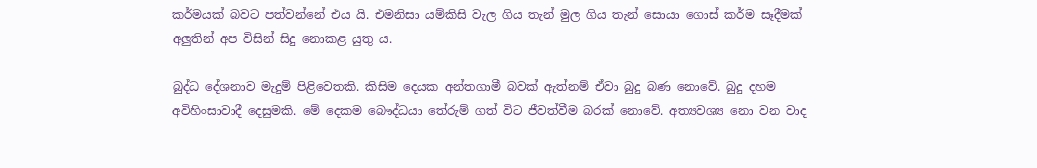කර්මයක් බවට පත්වන්නේ එය යි. එමනිසා යම්කිසි වැල ගිය තැන් මුල ගිය තැන් සොයා ගොස් කර්ම සෑදීමක් අලුතින් අප විසින් සිදු නොකළ යුතු ය.

බුද්ධ දේශනාව මැදුම් පිළිවෙතකි. කිසිම දෙයක අන්තගාමී බවක් ඇත්නම් ඒවා බුදු බණ නොවේ. බුදු දහම අවිහිංසාවාදී දෙසුමකි. මේ දෙකම බෞද්ධයා තේරුම් ගත් විට ජීවත්වීම බරක් නොවේ. අත්‍යවශ්‍ය නො වන වාද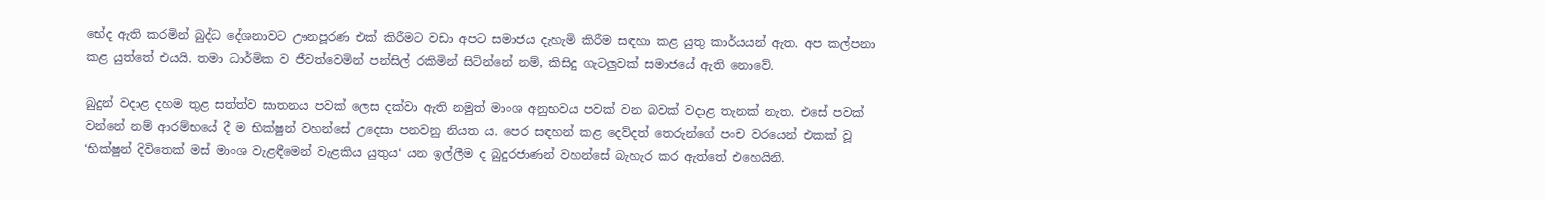භේද ඇති කරමින් බුද්ධ දේශනාවට ඌනපූරණ එක් කිරීමට වඩා අපට සමාජය දැහැමි කිරීම සඳහා කළ යුතු කාර්යයන් ඇත. අප කල්පනා කළ යුත්තේ එයයි. තමා ධාර්මික ව ජීවත්වෙමින් පන්සිල් රකිමින් සිටින්නේ නම්, කිසිදු ගැටලුවක් සමාජයේ ඇති නොවේ.

බුදුන් වදාළ දහම තුළ සත්ත්ව ඝාතනය පවක් ලෙස දක්වා ඇති නමුත් මාංශ අනුභවය පවක් වන බවක් වදාළ තැනක් නැත. එසේ පවක් වන්නේ නම් ආරම්භයේ දී ම භික්ෂුන් වහන්සේ උදෙසා පනවනු නියත ය. පෙර සඳහන් කළ දෙව්දත් තෙරුන්ගේ පංච වරයෙන් එකක් වූ ‘භික්ෂුන් දිවිතෙක් මස් මාංශ වැළඳීමෙන් වැළකිය යුතුය‘ යන ඉල්ලීම ද බුදුරජාණන් වහන්සේ බැහැර කර ඇත්තේ එහෙයිනි.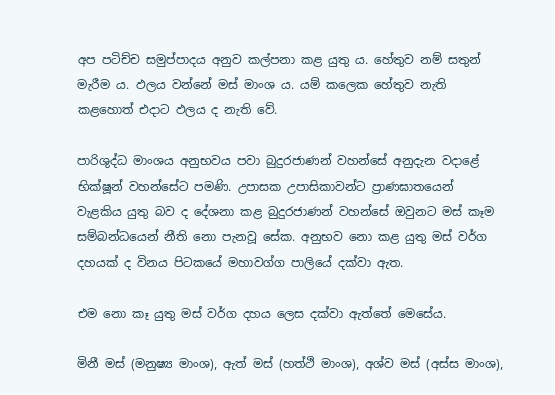අප පටිච්ච සමුප්පාදය අනුව කල්පනා කළ යුතු ය. හේතුව නම් සතුන් මැරීම ය. ඵලය වන්නේ මස් මාංශ ය. යම් කලෙක හේතුව නැති කළහොත් එදාට ඵලය ද නැති වේ.

පාරිශුද්ධ මාංශය අනුභවය පවා බුදුරජාණන් වහන්සේ අනුදැන වදාළේ භික්ෂූන් වහන්සේට පමණි. උපාසක උපාසිකාවන්ට ප්‍රාණඝාතයෙන් වැළකිය යුතු බව ද දේශනා කළ බුදුරජාණන් වහන්සේ ඔවුනට මස් කෑම සම්බන්ධයෙන් නීති නො පැනවූ සේක. අනුභව නො කළ යුතු මස් වර්ග දහයක් ද විනය පිටකයේ මහාවග්ග පාලියේ දක්වා ඇත.

එම නො කෑ යුතු මස් වර්ග දහය ලෙස දක්වා ඇත්තේ මෙසේය.

මිනී මස් (මනුෂ්‍ය මාංශ), ඇත් මස් (හත්ථි මාංශ), අශ්ව මස් (අස්ස මාංශ),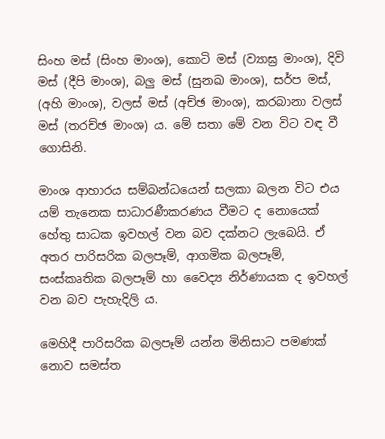සිංහ මස් (සිංහ මාංශ), කොටි මස් (ව්‍යාඝ්‍ර මාංශ), දිවි මස් (දීපි මාංශ), බලු මස් (සුනඛ මාංශ), සර්ප මස්, (අහි මාංශ), වලස් මස් (අච්ඡ මාංශ), කරබානා වලස් මස් (තරච්ඡ මාංශ) ය. මේ සතා මේ වන විට වඳ වී ගොසිනි.

මාංශ ආහාරය සම්බන්ධයෙන් සලකා බලන විට එය යම් තැනෙක සාධාරණීකරණය වීමට ද නොයෙක් හේතු සාධක ඉවහල් වන බව දක්නට ලැබෙයි. ඒ අතර පාරිසරික බලපෑම්, ආගමික බලපෑම්, සංස්කෘතික බලපෑම් හා වෛද්‍ය නිර්ණායක ද ඉවහල් වන බව පැහැදිලි ය.

මෙහිදී පාරිසරික බලපෑම් යන්න මිනිසාට පමණක් නොව සමස්ත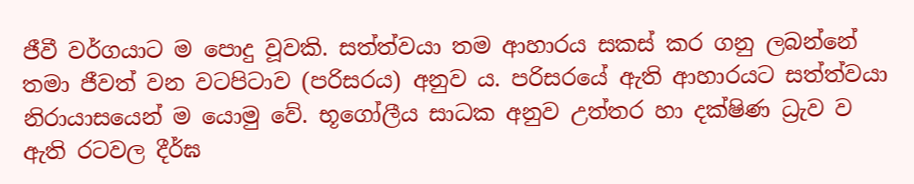ජීවී වර්ගයාට ම පොදු වූවකි. සත්ත්වයා තම ආහාරය සකස් කර ගනු ලබන්නේ තමා ජීවත් වන වටපිටාව (පරිසරය) අනුව ය. පරිසරයේ ඇති ආහාරයට සත්ත්වයා නිරායාසයෙන් ම යොමු වේ. භූගෝලීය සාධක අනුව උත්තර හා දක්ෂිණ ධ්‍රැව ව ඇති රටවල දීර්ඝ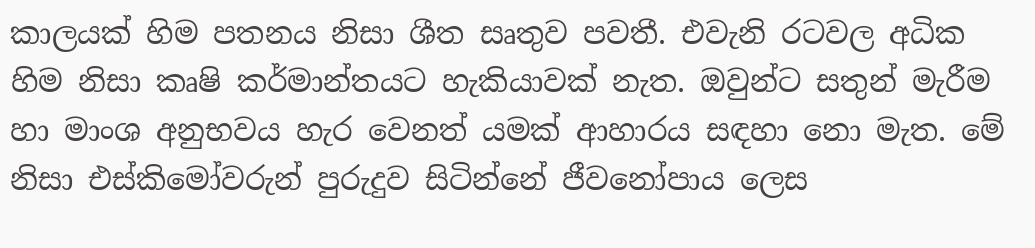කාලයක් හිම පතනය නිසා ශීත සෘතුව පවතී. එවැනි රටවල අධික හිම නිසා කෘෂි කර්මාන්තයට හැකියාවක් නැත. ඔවුන්ට සතුන් මැරීම හා මාංශ අනුභවය හැර වෙනත් යමක් ආහාරය සඳහා නො මැත. මේ නිසා එස්කිමෝවරුන් පුරුදුව සිටින්නේ ජීවනෝපාය ලෙස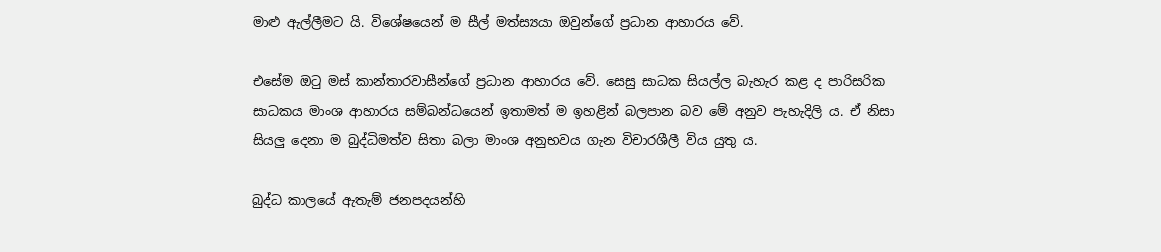මාළු ඇල්ලීමට යි. විශේෂයෙන් ම සීල් මත්ස්‍යයා ඔවුන්ගේ ප්‍රධාන ආහාරය වේ.

එසේම ඔටු මස් කාන්තාරවාසීන්ගේ ප්‍රධාන ආහාරය වේ. සෙසු සාධක සියල්ල බැහැර කළ ද පාරිසරික සාධකය මාංශ ආහාරය සම්බන්ධයෙන් ඉතාමත් ම ඉහළින් බලපාන බව මේ අනුව පැහැදිලි ය. ඒ නිසා සියලු දෙනා ම බුද්ධිමත්ව සිතා බලා මාංශ අනුභවය ගැන විචාරශීලී විය යුතු ය.

බුද්ධ කාලයේ ඇතැම් ජනපදයන්හි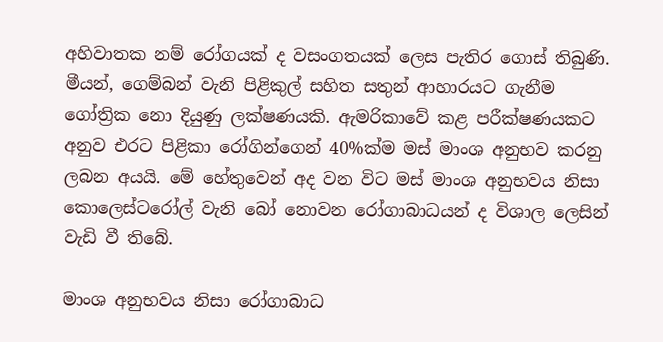අහිවාතක නම් රෝගයක් ද වසංගතයක් ලෙස පැතිර ගොස් තිබුණි. මීයන්, ගෙම්බන් වැනි පිළිකුල් සහිත සතුන් ආහාරයට ගැනීම ගෝත්‍රික නො දියුණු ලක්ෂණයකි. ඇමරිකාවේ කළ පරීක්ෂණයකට අනුව එරට පිළිකා රෝගින්ගෙන් 40%ක්ම මස් මාංශ අනුභව කරනු ලබන අයයි. මේ හේතුවෙන් අද වන විට මස් මාංශ අනුභවය නිසා කොලෙස්ටරෝල් වැනි බෝ නොවන රෝගාබාධයන් ද විශාල ලෙසින් වැඩි වී තිබේ.

මාංශ අනුභවය නිසා රෝගාබාධ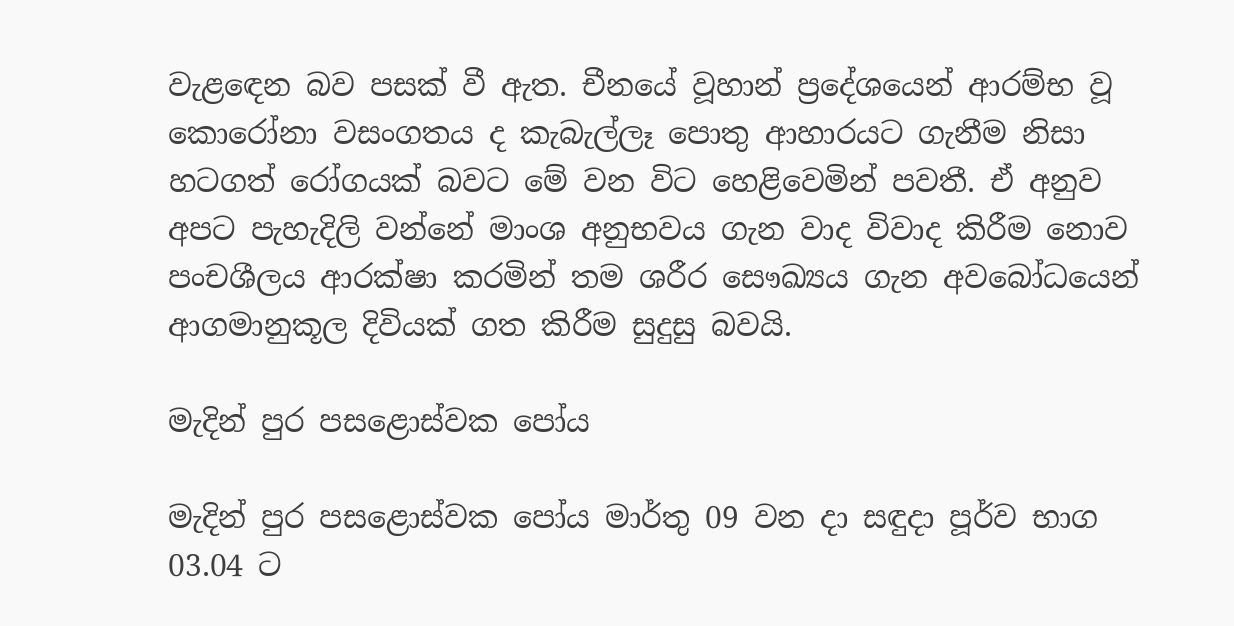වැළඳෙන බව පසක් වී ඇත. චීනයේ වූහාන් ප්‍රදේශයෙන් ආරම්භ වූ කොරෝනා වසංගතය ද කැබැල්ලෑ පොතු ආහාරයට ගැනීම නිසා හටගත් රෝගයක් බවට මේ වන විට හෙළිවෙමින් පවතී. ඒ අනුව අපට පැහැදිලි වන්නේ මාංශ අනුභවය ගැන වාද විවාද කිරීම නොව පංචශීලය ආරක්ෂා කරමින් තම ශරීර සෞඛ්‍යය ගැන අවබෝධයෙන් ආගමානුකූල දිවියක් ගත කිරීම සුදුසු බවයි.

මැදින් පුර පසළොස්වක පෝය

මැදින් පුර පසළොස්වක පෝය මාර්තු 09 වන දා සඳුදා පූර්ව භාග 03.04 ට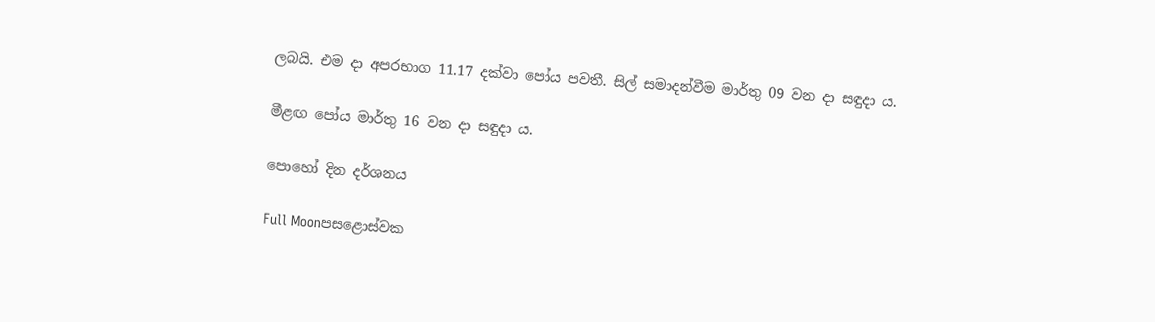ලබයි. එම දා අපරභාග 11.17 දක්වා පෝය පවතී. සිල් සමාදන්වීම මාර්තු 09 වන දා සඳුදා ය.

මීළඟ පෝය මාර්තු 16 වන දා සඳුදා ය.

පොහෝ දින දර්ශනය

Full Moonපසළොස්වක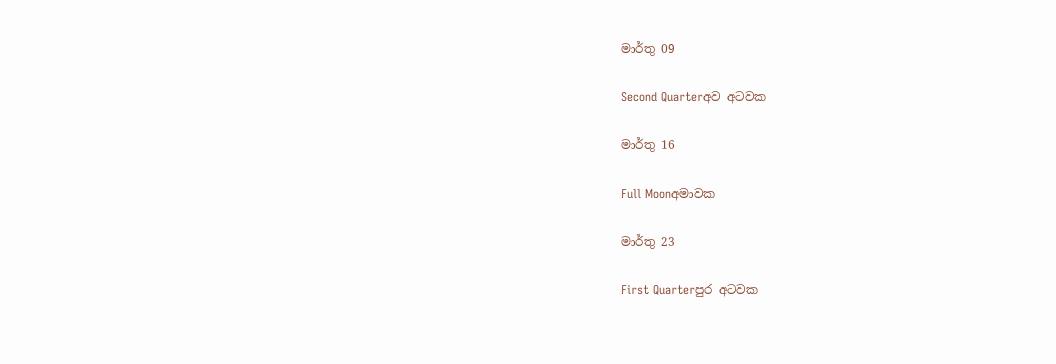මාර්තු 09

Second Quarterඅව අටවක

මාර්තු 16

Full Moonඅමාවක

මාර්තු 23

First Quarterපුර අටවක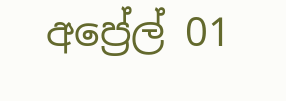අප්‍රේල් 01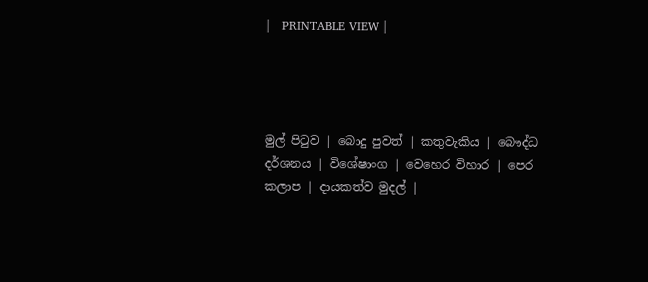|   PRINTABLE VIEW |




මුල් පිටුව | බොදු පුවත් | කතුවැකිය | බෞද්ධ දර්ශනය | විශේෂාංග | වෙහෙර විහාර | පෙර කලාප | දායකත්ව මුදල් |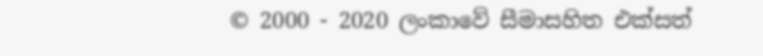© 2000 - 2020 ලංකාවේ සීමාසහිත එක්සත්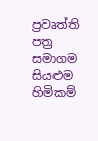ප්‍රවෘත්ති පත්‍ර සමාගම
සියළුම හිමිකම්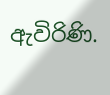ඇවිරිණි.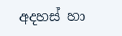අදහස් හා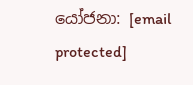යෝජනා: [email protected]